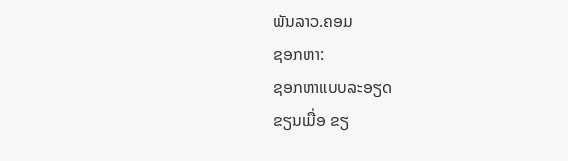ພັນລາວ.ຄອມ
ຊອກຫາ:
ຊອກຫາແບບລະອຽດ
ຂຽນເມື່ອ ຂຽ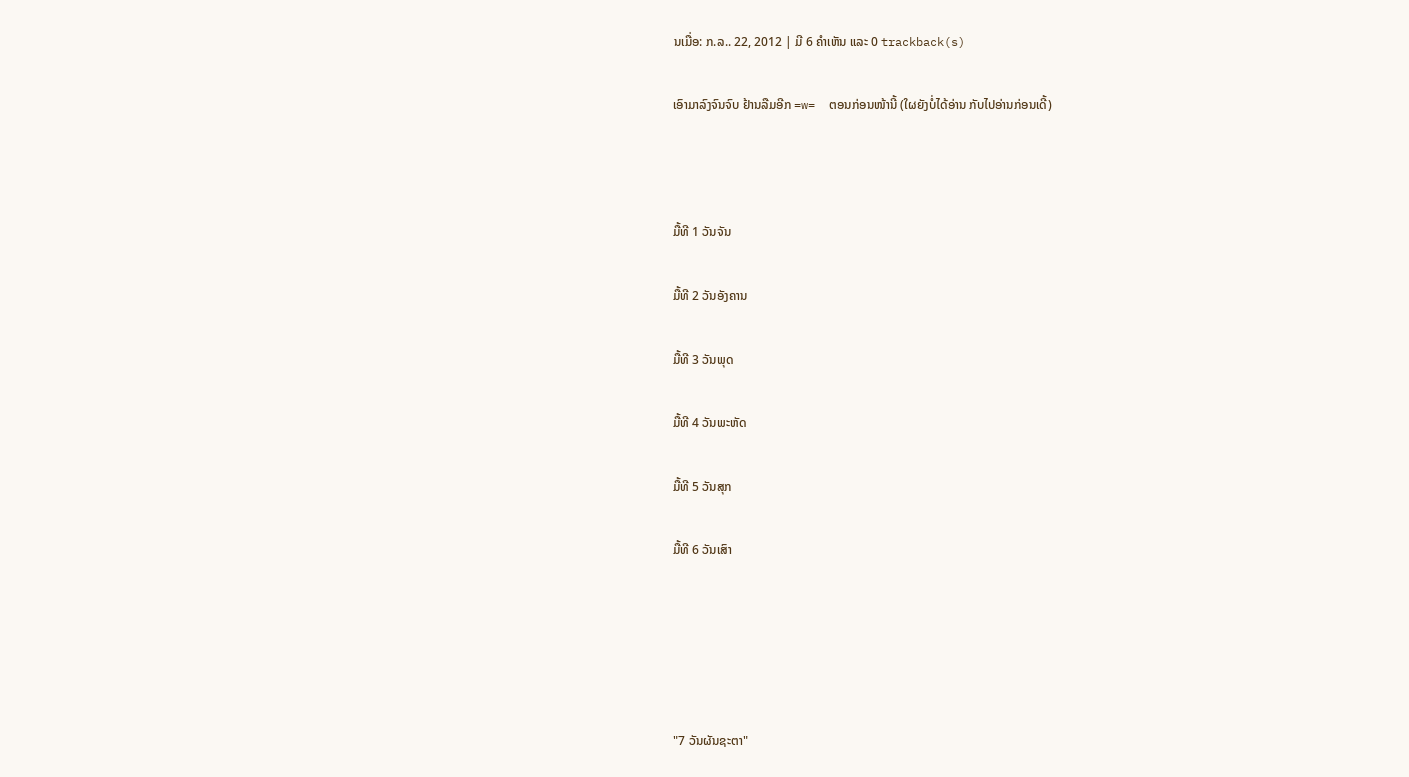ນເມື່ອ: ກ.ລ.. 22, 2012 | ມີ 6 ຄຳເຫັນ ແລະ 0 trackback(s)

ເອົາມາລົງຈົນຈົບ ຢ້ານລືມອີກ =w=  ຕອນກ່ອນໜ້ານີ້ (ໃຜຍັງບໍ່ໄດ້ອ່ານ ກັບໄປອ່ານກ່ອນເດີ້)



ມື້ທີ 1 ວັນຈັນ

ມື້ທີ 2 ວັນອັງຄານ

ມື້ທີ 3 ວັນພຸດ

ມື້ທີ 4 ວັນພະຫັດ

ມື້ທີ 5 ວັນສຸກ

ມື້ທີ 6 ວັນເສົາ





"7 ວັນຜັນຊະຕາ"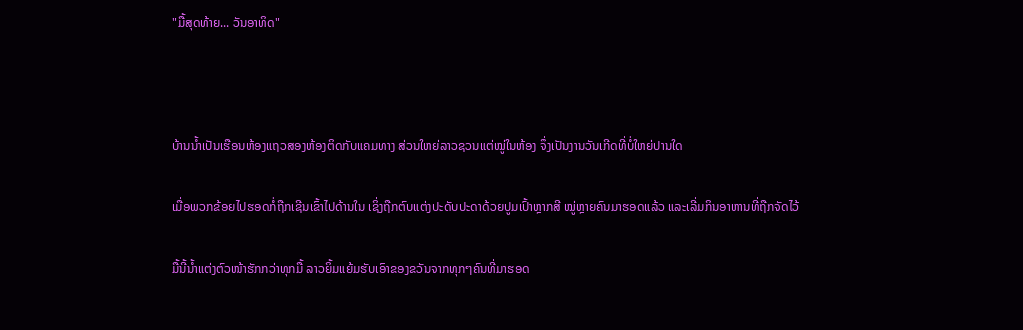"ມື້ສຸດທ້າຍ... ວັນອາທິດ"



ບ້ານນ້ຳເປັນເຮືອນຫ້ອງແຖວສອງຫ້ອງຕິດກັບແຄມທາງ ສ່ວນໃຫຍ່ລາວຊວນແຕ່ໝູ່ໃນຫ້ອງ ຈຶ່ງເປັນງານວັນເກີດທີ່ບໍ່ໃຫຍ່ປານໃດ

ເມື່ອພວກຂ້ອຍໄປຮອດກໍ່ຖືກເຊີນເຂົ້າໄປດ້ານໃນ ເຊິ່ງຖືກຕົບແຕ່ງປະດັບປະດາດ້ວຍປູມເປົ້າຫຼາກສີ ໝູ່ຫຼາຍຄົນມາຮອດແລ້ວ ແລະເລີ່ມກິນອາຫານທີ່ຖືກຈັດໄວ້

ມື້ນີ້ນ້ຳແຕ່ງຕົວໜ້າຮັກກວ່າທຸກມື້ ລາວຍິ້ມແຍ້ມຮັບເອົາຂອງຂວັນຈາກທຸກໆຄົນທີ່ມາຮອດ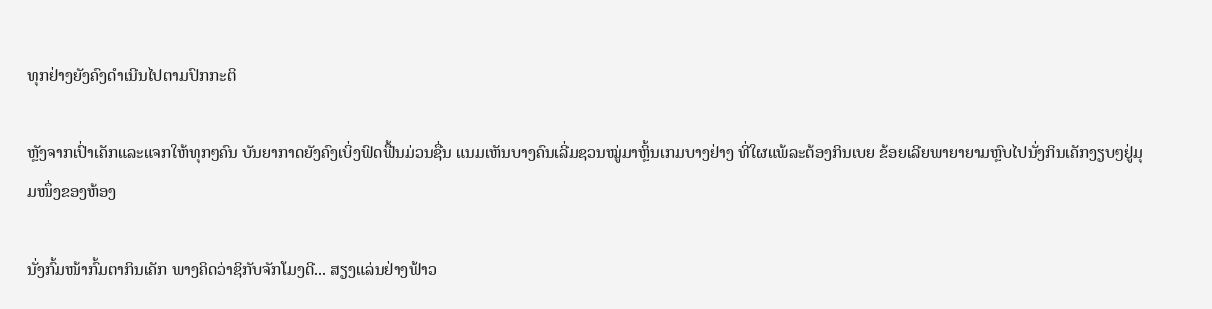ທຸກຢ່າງຍັງຄົງດຳເນີນໄປຕາມປົກກະຕິ

ຫຼັງຈາກເປົ່າເຄັກແລະແຈກໃຫ້ທຸກໆຄົນ ບັນຍາກາດຍັງຄົງເບິ່ງຟົດຟື້ນມ່ວນຊື່ນ ແນມເຫັນບາງຄົນເລີ່ມຊວນໝູ່ມາຫຼິ້ນເກມບາງຢ່າງ ທີ່ໃຜແພ້ລະຕ້ອງກິນເບຍ ຂ້ອຍເລີຍພາຍາຍາມຫຼົບໄປນັ່ງກິນເຄັກງຽບໆຢູ່ມຸມໜຶ່ງຂອງຫ້ອງ

ນັ່ງກົ້ມໜ້າກົ້ມຕາກິນເຄັກ ພາງຄິດວ່າຊິກັບຈັກໂມງດີ... ສຽງແລ່ນຢ່າງຟ້າວ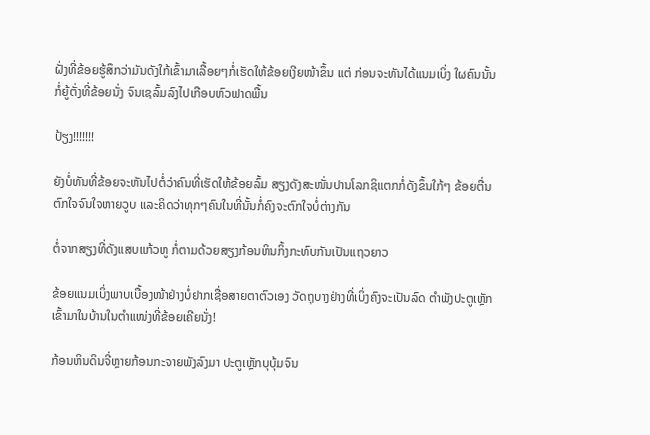ຝັ່ງທີ່ຂ້ອຍຮູ້ສຶກວ່າມັນດັງໃກ້ເຂົ້າມາເລື້ອຍໆກໍ່ເຮັດໃຫ້ຂ້ອຍເງີຍໜ້າຂຶ້ນ ແຕ່ ກ່ອນຈະທັນໄດ້ແນມເບິ່ງ ໃຜຄົນນັ້ນກໍ່ຍູ້ຕັ່ງທີ່ຂ້ອຍນັ່ງ ຈົນເຊລົ້ມລົງໄປເກືອບຫົວຟາດພື້ນ

ປ້ຽງ!!!!!!!

ຍັງບໍ່ທັນທີ່ຂ້ອຍຈະຫັນໄປຕໍ່ວ່າຄົນທີ່ເຮັດໃຫ້ຂ້ອຍລົ້ມ ສຽງດັງສະໜັ່ນປານໂລກຊິແຕກກໍ່ດັງຂຶ້ນໃກ້ໆ ຂ້ອຍຕື່ນຕົກໃຈຈົນໃຈຫາຍວູບ ແລະຄິດວ່າທຸກໆຄົນໃນທີ່ນັ້ນກໍ່ຄົງຈະຕົກໃຈບໍ່ຕ່າງກັນ

ຕໍ່ຈາກສຽງທີ່ດັງແສບແກ້ວຫູ ກໍ່ຕາມດ້ວຍສຽງກ້ອນຫິນກິ້ງກະທົບກັນເປັນແຖວຍາວ

ຂ້ອຍແນມເບິ່ງພາບເບື້ອງໜ້າຢ່າງບໍ່ຢາກເຊື່ອສາຍຕາຕົວເອງ ວັດຖຸບາງຢ່າງທີ່ເບິ່ງຄົງຈະເປັນລົດ ຕຳພັງປະຕູເຫຼັກເຂົ້າມາໃນບ້ານໃນຕຳແໜ່ງທີ່ຂ້ອຍເຄີຍນັ່ງ!

ກ້ອນຫິນດິນຈີ່ຫຼາຍກ້ອນກະຈາຍພັງລົງມາ ປະຕູເຫຼັກບຸບຸ້ມຈົນ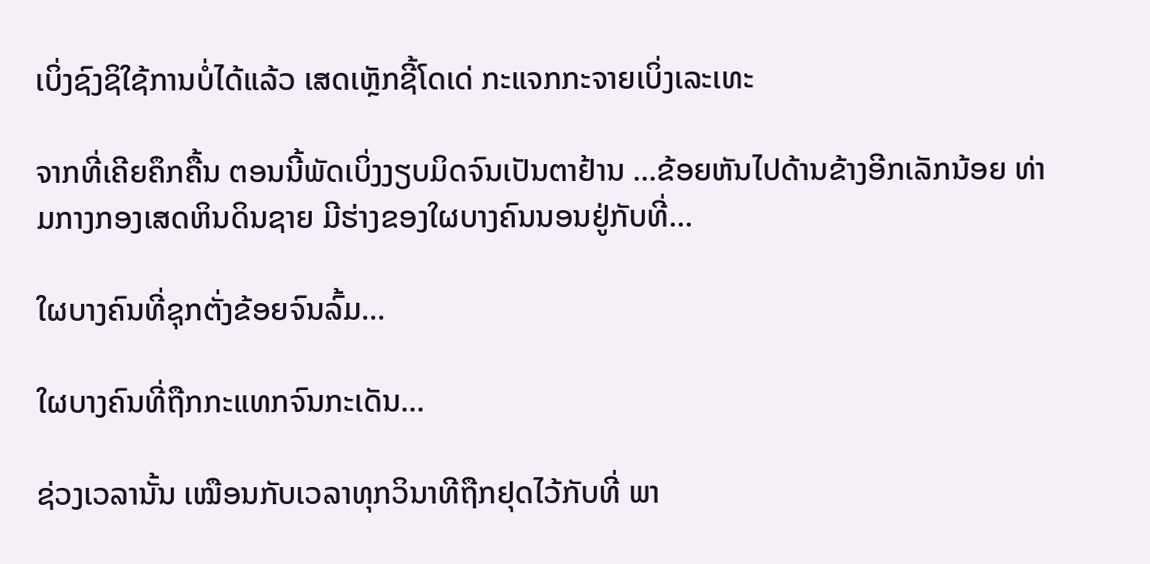ເບິ່ງຊົງຊິໃຊ້ການບໍ່ໄດ້ແລ້ວ ເສດເຫຼັກຊີ້ໂດເດ່ ກະແຈກກະຈາຍເບິ່ງເລະເທະ

ຈາກທີ່ເຄີຍຄຶກຄື້ນ ຕອນນີ້ພັດເບິ່ງງຽບມິດຈົນເປັນຕາຢ້ານ ...ຂ້ອຍຫັນໄປດ້ານຂ້າງອີກເລັກນ້ອຍ ທ່າມກາງກອງເສດຫິນດິນຊາຍ ມີຮ່າງຂອງໃຜບາງຄົນນອນຢູ່ກັບທີ່...

ໃຜບາງຄົນທີ່ຊຸກຕັ່ງຂ້ອຍຈົນລົ້ມ...

ໃຜບາງຄົນທີ່ຖືກກະແທກຈົນກະເດັນ...

ຊ່ວງເວລານັ້ນ ເໝືອນກັບເວລາທຸກວິນາທີຖືກຢຸດໄວ້ກັບທີ່ ພາ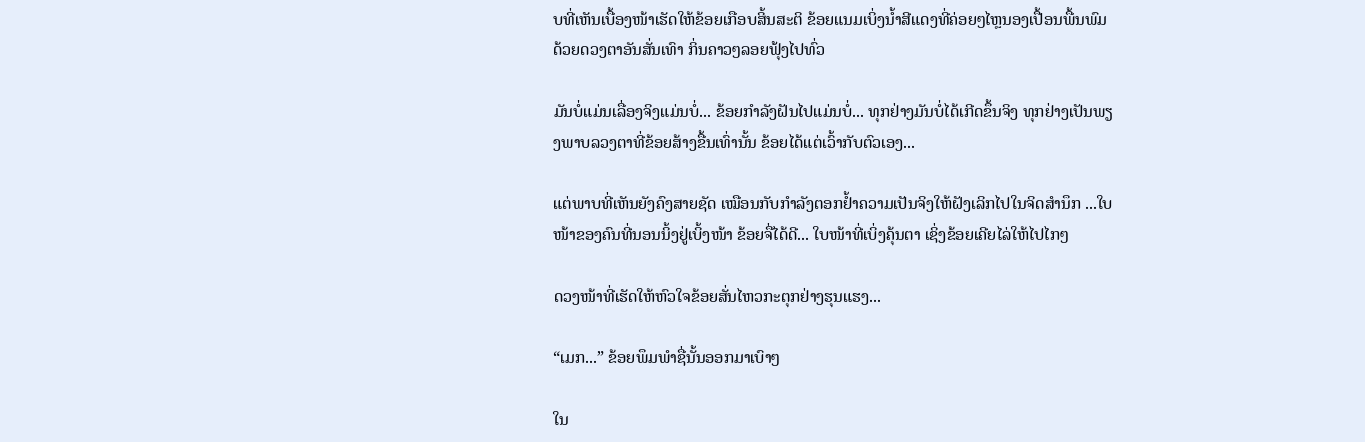ບທີ່ເຫັນເບື້ອງໜ້າເຮັດໃຫ້ຂ້ອຍເກືອບສິ້ນສະຕິ ຂ້ອຍແນມເບິ່ງນ້ຳສີແດງທີ່ຄ່ອຍໆໄຫຼນອງເປື້ອນພື້ນພົມດ້ວຍດວງຕາອັນສັ່ນເທົາ ກິ່ນຄາວໆລອຍຟຸ້ງໄປທົ່ວ

ມັນບໍ່ແມ່ນເລື່ອງຈິງແມ່ນບໍ່... ຂ້ອຍກຳລັງຝັນໄປແມ່ນບໍ່... ທຸກຢ່າງມັນບໍ່ໄດ້ເກີດຂຶ້ນຈິງ ທຸກຢ່າງເປັນພຽງພາບລວງຕາທີ່ຂ້ອຍສ້າງຂື້ນເທົ່ານັ້ນ ຂ້ອຍໄດ້ແຕ່ເວົ້າກັບຕົວເອງ...

ແຕ່ພາບທີ່ເຫັນຍັງຄົງສາຍຊັດ ເໝືອນກັບກຳລັງຕອກຢ້ຳຄວາມເປັນຈິງໃຫ້ຝັງເລິກໄປໃນຈິດສຳນຶກ ...ໃບໜ້າຂອງຄົນທີ່ນອນນິ້ງຢູ່ເບິ້ງໜ້າ ຂ້ອຍຈື່ໄດ້ດີ... ໃບໜ້າທີ່ເບິ່ງຄຸ້ນຕາ ເຊິ່ງຂ້ອຍເຄີຍໄລ່ໃຫ້ໄປໄກໆ

ດວງໜ້າທີ່ເຮັດໃຫ້ຫົວໃຈຂ້ອຍສັ່ນໄຫວກະຕຸກຢ່າງຮຸນແຮງ...

“ເມກ...” ຂ້ອຍພຶມພໍາຊື່ນັ້ນອອກມາເບົາໆ

ໃນ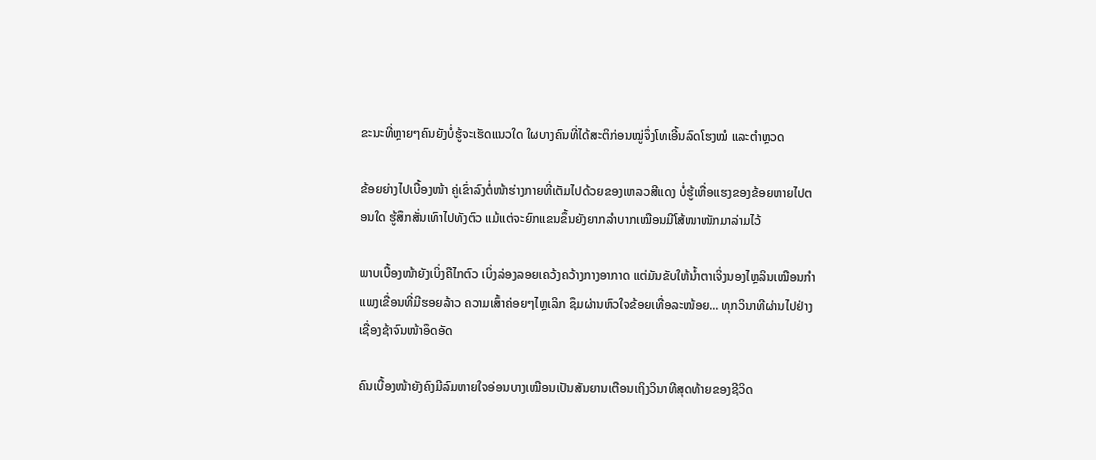ຂະນະທີ່ຫຼາຍໆຄົນຍັງບໍ່ຮູ້ຈະເຮັດແນວໃດ ໃຜບາງຄົນທີ່ໄດ້ສະຕິກ່ອນໝູ່ຈຶ່ງໂທເອີ້ນລົດໂຮງໝໍ ແລະຕຳຫຼວດ

ຂ້ອຍຍ່າງໄປເບື້ອງໜ້າ ຄູ່ເຂົ່າລົງຕໍ່ໜ້າຮ່າງກາຍທີ່ເຕັມໄປດ້ວຍຂອງເຫລວສີແດງ ບໍ່ຮູ້ເຫື່ອແຮງຂອງຂ້ອຍຫາຍໄປຕອນໃດ ຮູ້ສຶກສັ່ນເທົາໄປທັງຕົວ ແມ້ແຕ່ຈະຍົກແຂນຂຶ້ນຍັງຍາກລຳບາກເໝືອນມີໂສ້ໜາໜັກມາລ່າມໄວ້

ພາບເບື້ອງໜ້າຍັງເບິ່ງຄືໄກຕົວ ເບິ່ງລ່ອງລອຍເຄວ້ງຄວ້າງກາງອາກາດ ແຕ່ມັນຂັບໃຫ້ນ້ຳຕາເຈິ່ງນອງໄຫຼລິນເໝືອນກຳແພງເຂື່ອນທີ່ມີຮອຍລ້າວ ຄວາມເສົ້າຄ່ອຍໆໄຫຼເລິກ ຊຶມຜ່ານຫົວໃຈຂ້ອຍເທື່ອລະໜ້ອຍ... ທຸກວິນາທີຜ່ານໄປຢ່າງເຊື່ອງຊ້າຈົນໜ້າອຶດອັດ

ຄົນເບື້ອງໜ້າຍັງຄົງມີລົມຫາຍໃຈອ່ອນບາງເໝືອນເປັນສັນຍານເຕືອນເຖິງວິນາທີສຸດທ້າຍຂອງຊີວິດ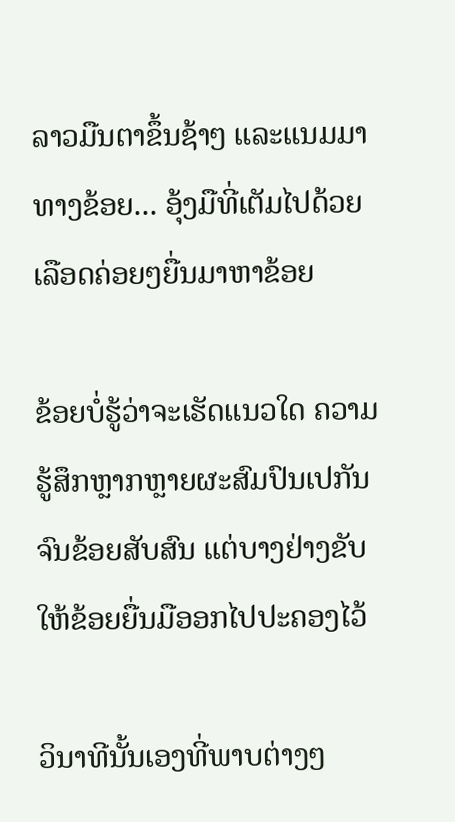ລາວມືນຕາຂຶ້ນຊ້າໆ ແລະແນມມາທາງຂ້ອຍ... ອຸ້ງມືທີ່ເຕັມໄປດ້ວຍເລືອດຄ່ອຍໆຍື່ນມາຫາຂ້ອຍ

ຂ້ອຍບໍ່ຮູ້ວ່າຈະເຮັດແນວໃດ ຄວາມຮູ້ສຶກຫຼາກຫຼາຍຜະສົມປົນເປກັນຈົນຂ້ອຍສັບສົນ ແຕ່ບາງຢ່າງຂັບໃຫ້ຂ້ອຍຍື່ນມືອອກໄປປະຄອງໄວ້

ວິນາທີນັ້ນເອງທີ່ພາບຕ່າງໆ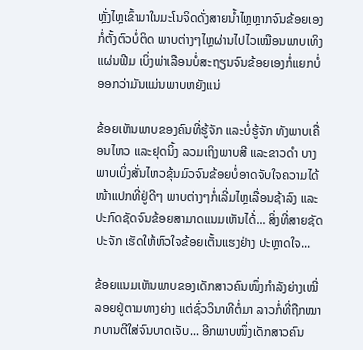ຫຼັ່ງໄຫຼເຂົ້າມາໃນມະໂນຈິດດັ່ງສາຍນ້ຳໄຫຼຫຼາກຈົນຂ້ອຍເອງກໍ່ຕັ້ງຕົວບໍ່ຕິດ ພາບຕ່າງໆໄຫຼຜ່ານໄປໄວເໝືອນພາບເທິງແຜ່ນຟີມ ເບິ່ງພ່າເລືອນບໍ່ສະຖຽນຈົນຂ້ອຍເອງກໍ່ແຍກບໍ່ອອກວ່າມັນແມ່ນພາບຫຍັງແນ່

ຂ້ອຍເຫັນພາບຂອງຄົນທີ່ຮູ້ຈັກ ແລະບໍ່ຮູ້ຈັກ ທັງພາບເຄື່ອນໄຫວ ແລະຢຸດນິ້ງ ລວມເຖິງພາບສີ ແລະຂາວດຳ ບາງພາບເບິ່ງສັ່ນໄຫວຂຸ້ນມົວຈົນຂ້ອຍບໍ່ອາດຈັບໃຈຄວາມໄດ້ ໜ້າແປກທີ່ຢູ່ດີໆ ພາບຕ່າງໆກໍ່ເລີ່ມໄຫຼເລື່ອນຊ້າລົງ ແລະປະກົດຊັດຈົນຂ້ອຍສາມາດແນມເຫັນໄດ້່... ສິ່ງທີ່ສາຍຊັດປະຈັກ ເຮັດໃຫ້ຫົວໃຈຂ້ອຍເຕັ້ນແຮງຢ່າງ ປະຫຼາດໃຈ...

ຂ້ອຍແນມເຫັນພາບຂອງເດັກສາວຄົນໜຶ່ງກຳລັງຍ່າງເໝີ່ລອຍຢູ່ຕາມທາງຍ່າງ ແຕ່ຊົ່ວວິນາທີຕໍ່ມາ ລາວກໍ່ທີ່ຖືກໝາກບານຕີໃສ່ຈົນບາດເຈັບ... ອີກພາບໜຶ່ງເດັກສາວຄົນ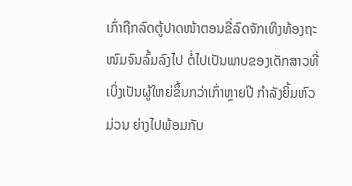ເກົ່າຖືກລົດຕູ້ປາດໜ້າຕອນຂີ່ລົດຈັກເທິງທ້ອງຖະໜົມຈົນລົ້ມລົງໄປ ຕໍ່ໄປເປັນພາບຂອງເດັກສາວທີ່ເບິ່ງເປັນຜູ້ໃຫຍ່ຂຶ້ນກວ່າເກົ່າຫຼາຍປີ ກຳລັງຍິ້ມຫົວມ່ວນ ຍ່າງໄປພ້ອມກັບ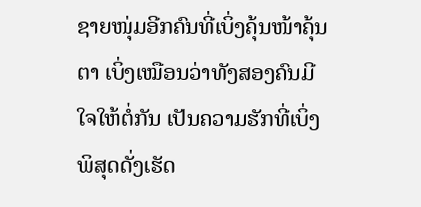ຊາຍໜຸ່ມອີກຄົນທີ່ເບິ່ງຄຸ້ນໜ້າຄຸ້ນຕາ ເບິ່ງເໝືອນວ່າທັງສອງຄົນມີໃຈໃຫ້ຕໍ່ກັນ ເປັນຄວາມຮັກທີ່ເບິ່ງພິສຸດດັ່ງເຮັດ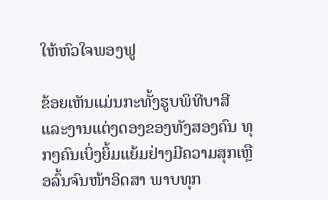ໃຫ້ຫົວໃຈພອງຟູ

ຂ້ອຍເຫັນແມ່ນກະທັ້ງຮູບພິທີບາສີ ແລະງານແຕ່ງດອງຂອງທັງສອງຄົນ ທຸກໆຄົນເບິ່ງຍິ້ມແຍ້ມຢ່າງມີຄວາມສຸກເຫຼືອລົ້ນຈົນໜ້າອິດສາ ພາບທຸກ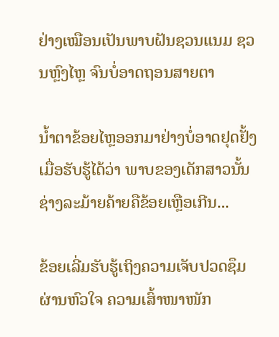ຢ່າງເໝືອນເປັນພາບຝັນຊວນແນມ ຊວນຫຼົງໄຫຼ ຈົນບໍ່ອາດຖອນສາຍຕາ

ນ້ຳຕາຂ້ອຍໄຫຼອອກມາຢ່າງບໍ່ອາດຢຸດຢັ້ງ ເມື່ອຮັບຮູ້ໄດ້ວ່າ ພາບຂອງເດັກສາວນັ້ນ ຊ່າງລະມ້າຍຄ້າຍຄືຂ້ອຍເຫຼືອເກີນ...

ຂ້ອຍເລີ່ມຮັບຮູ້ເຖິງຄວາມເຈັບປວດຊຶມຜ່ານຫົວໃຈ ຄວາມເສົ້າໜາໜັກ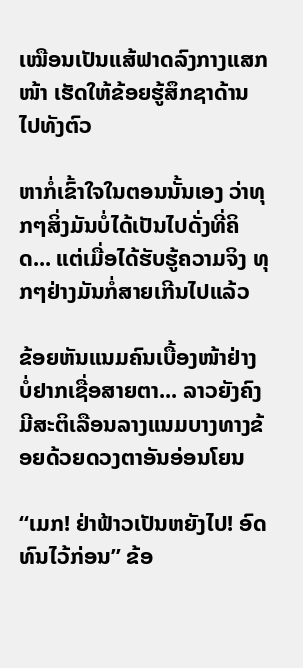ເໝືອນເປັນແສ້ຟາດລົງກາງແສກໜ້າ ເຮັດໃຫ້ຂ້ອຍຮູ້ສຶກຊາດ້ານໄປທັງຕົວ

ຫາກໍ່ເຂົ້າໃຈໃນຕອນນັ້ນເອງ ວ່າທຸກໆສິ່ງມັນບໍ່ໄດ້ເປັນໄປດັ່ງທີ່ຄິດ... ແຕ່ເມື່ອໄດ້ຮັບຮູ້ຄວາມຈິງ ທຸກໆຢ່າງມັນກໍ່ສາຍເກີນໄປແລ້ວ

ຂ້ອຍຫັນແນມຄົນເບື້ອງໜ້າຢ່າງບໍ່ຢາກເຊື່ອສາຍຕາ... ລາວຍັງຄົງມີສະຕິເລືອນລາງແນມບາງທາງຂ້ອຍດ້ວຍດວງຕາອັນອ່ອນໂຍນ

“ເມກ! ຢ່າຟ້າວເປັນຫຍັງໄປ! ອົດທົນໄວ້ກ່ອນ” ຂ້ອ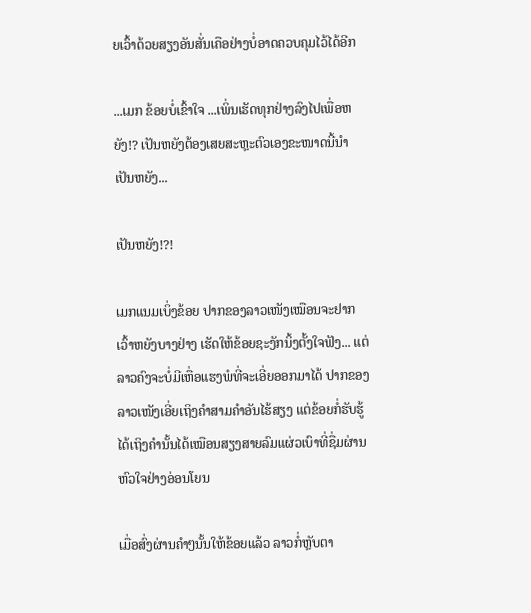ຍເວົ້າດ້ວຍສຽງອັນສັ່ນເຄືອຢ່າງບໍ່ອາດຄວບຄຸມໄວ້ໄດ້ອີກ

...ເມກ ຂ້ອຍບໍ່ເຂົ້າໃຈ ...ເພິ່ນເຮັດທຸກຢ່າງລົງໄປເພື່ອຫຍັງ!? ເປັນຫຍັງຕ້ອງເສຍສະຫຼະຕົວເອງຂະໜາດນີ້ນຳ ເປັນຫຍັງ...

ເປັນຫຍັງ!?!

ເມກແນມເບິ່ງຂ້ອຍ ປາກຂອງລາວເໜັງເໝືອນຈະຢາກເວົ້າຫຍັງບາງຢ່າງ ເຮັດໃຫ້ຂ້ອຍຊະງັກນິ້ງຕັ້ງໃຈຟັງ... ແຕ່ລາວຄົງຈະບໍ່ມີເຫື່ອແຮງພໍທີ່ຈະເອີ່ຍອອກມາໄດ້ ປາກຂອງລາວເໜັງເອີ່ຍເຖິງຄຳສາມຄຳອັນໄຮ້ສຽງ ແຕ່ຂ້ອຍກໍ່ຮັບຮູ້ໄດ້ເຖິງຄຳນັ້ນໄດ້ເໝືອນສຽງສາຍລົມແຜ່ວເບົາທີ່ຊື່ມຜ່ານຫົວໃຈຢ່າງອ່ອນໂຍນ

ເມື່ອສົ່ງຜ່ານຄຳໆນັ້ນໃຫ້ຂ້ອຍແລ້ວ ລາວກໍ່ຫຼັບຕາ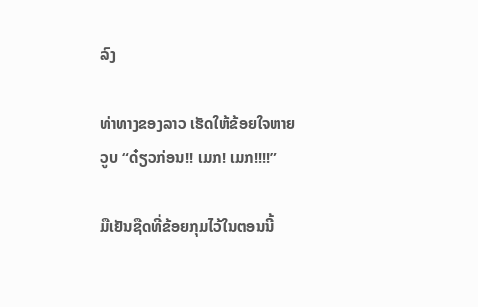ລົງ

ທ່າທາງຂອງລາວ ເຮັດໃຫ້ຂ້ອຍໃຈຫາຍວູບ “ດ໋ຽວກ່ອນ!! ເມກ! ເມກ!!!!”

ມືເຢັນຊືດທີ່ຂ້ອຍກຸມໄວ້ໃນຕອນນີ້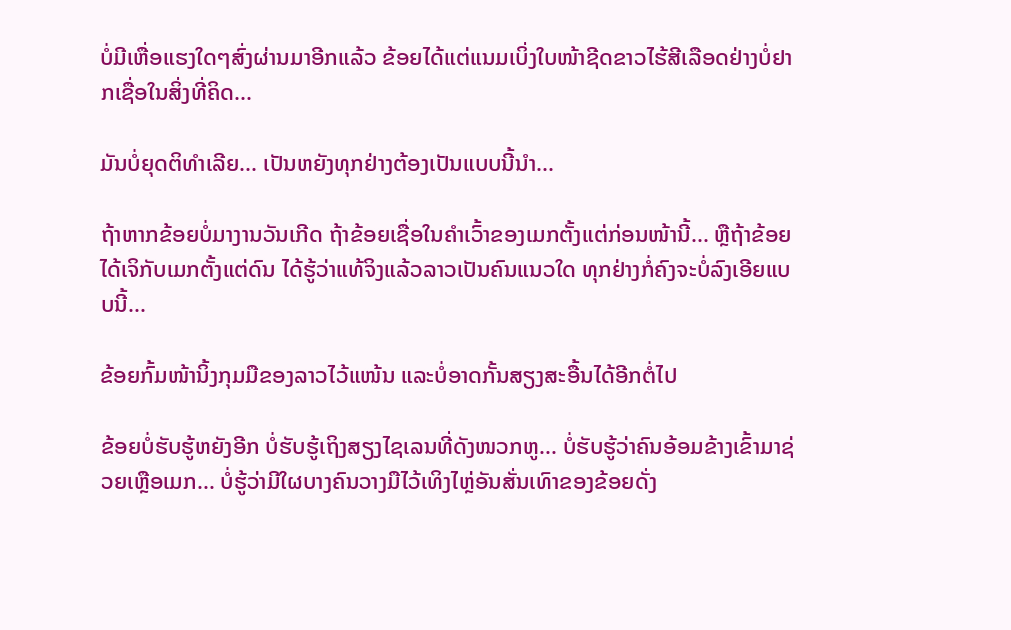ບໍ່ມີເຫື່ອແຮງໃດໆສົ່ງຜ່ານມາອີກແລ້ວ ຂ້ອຍໄດ້ແຕ່ແນມເບິ່ງໃບໜ້າຊີດຂາວໄຮ້ສີເລືອດຢ່າງບໍ່ຢາກເຊື່ອໃນສິ່ງທີ່ຄິດ...

ມັນບໍ່ຍຸດຕິທຳເລີຍ... ເປັນຫຍັງທຸກຢ່າງຕ້ອງເປັນແບບນີ້ນຳ...

ຖ້າຫາກຂ້ອຍບໍ່ມາງານວັນເກີດ ຖ້າຂ້ອຍເຊື່ອໃນຄຳເວົ້າຂອງເມກຕັ້ງແຕ່ກ່ອນໜ້ານີ້... ຫຼືຖ້າຂ້ອຍໄດ້ເຈິກັບເມກຕັ້ງແຕ່ດົນ ໄດ້ຮູ້ວ່າແທ້ຈິງແລ້ວລາວເປັນຄົນແນວໃດ ທຸກຢ່າງກໍ່ຄົງຈະບໍ່ລົງເອີຍແບບນີ້...

ຂ້ອຍກົ້ມໜ້ານິ້ງກຸມມືຂອງລາວໄວ້ແໜ້ນ ແລະບໍ່ອາດກັ້ນສຽງສະອື້ນໄດ້ອີກຕໍ່ໄປ

ຂ້ອຍບໍ່ຮັບຮູ້ຫຍັງອີກ ບໍ່ຮັບຮູ້ເຖິງສຽງໄຊເລນທີ່ດັງໜວກຫູ... ບໍ່ຮັບຮູ້ວ່າຄົນອ້ອມຂ້າງເຂົ້າມາຊ່ວຍເຫຼືອເມກ... ບໍ່ຮູ້ວ່າມີໃຜບາງຄົນວາງມືໄວ້ເທິງໄຫຼ່ອັນສັ່ນເທົາຂອງຂ້ອຍດັ່ງ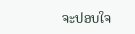ຈະປອບໃຈ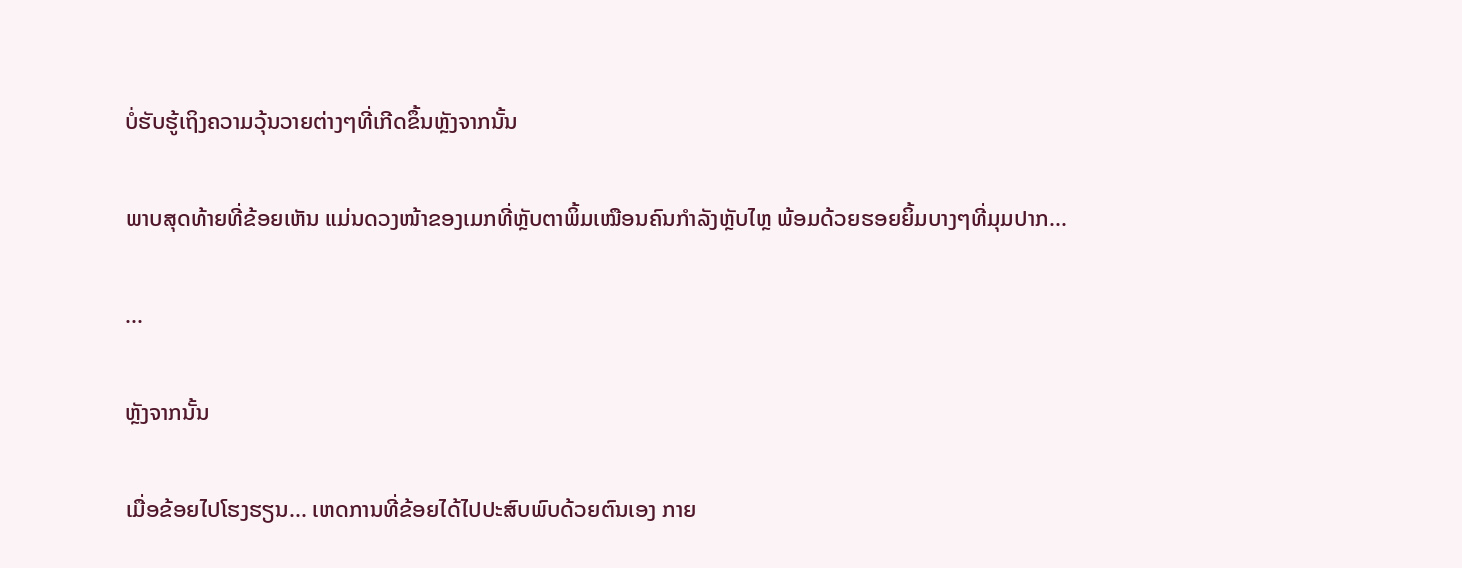ບໍ່ຮັບຮູ້ເຖິງຄວາມວຸ້ນວາຍຕ່າງໆທີ່ເກີດຂຶ້ນຫຼັງຈາກນັ້ນ

ພາບສຸດທ້າຍທີ່ຂ້ອຍເຫັນ ແມ່ນດວງໜ້າຂອງເມກທີ່ຫຼັບຕາພິ້ມເໝືອນຄົນກຳລັງຫຼັບໄຫຼ ພ້ອມດ້ວຍຮອຍຍິ້ມບາງໆທີ່ມຸມປາກ...

...

ຫຼັງຈາກນັ້ນ

ເມື່ອຂ້ອຍໄປໂຮງຮຽນ... ເຫດການທີ່ຂ້ອຍໄດ້ໄປປະສົບພົບດ້ວຍຕົນເອງ ກາຍ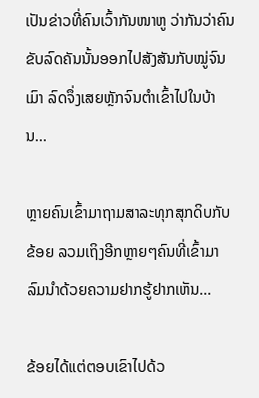ເປັນຂ່າວທີ່ຄົນເວົ້າກັນໜາຫູ ວ່າກັນວ່າຄົນຂັບລົດຄັນນັ້ນອອກໄປສັງສັນກັບໝູ່ຈົນເມົາ ລົດຈຶ່ງເສຍຫຼັກຈົນຕຳເຂົ້າໄປໃນບ້ານ...

ຫຼາຍຄົນເຂົ້າມາຖາມສາລະທຸກສຸກດິບກັບຂ້ອຍ ລວມເຖິງອີກຫຼາຍໆຄົນທີ່ເຂົ້າມາລົມນຳດ້ວຍຄວາມຢາກຮູ້ຢາກເຫັນ...

ຂ້ອຍໄດ້ແຕ່ຕອບເຂົາໄປດ້ວ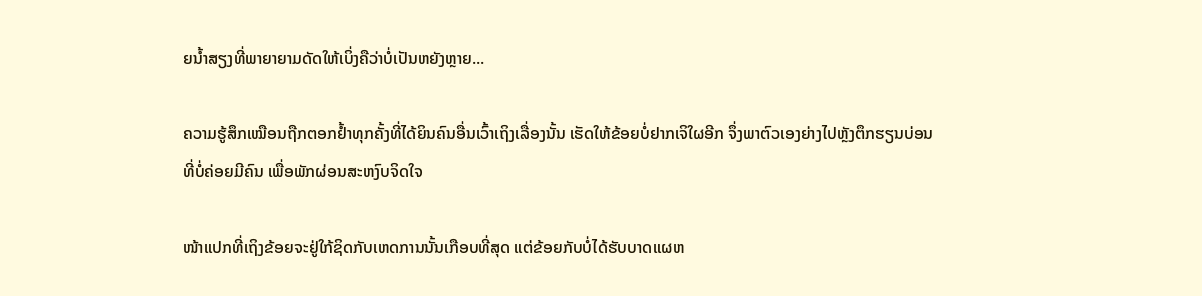ຍນ້ຳສຽງທີ່ພາຍາຍາມດັດໃຫ້ເບິ່ງຄືວ່າບໍ່ເປັນຫຍັງຫຼາຍ...

ຄວາມຮູ້ສຶກເໝືອນຖືກຕອກຢ້ຳທຸກຄັ້ງທີ່ໄດ້ຍິນຄົນອື່ນເວົ້າເຖິງເລື່ອງນັ້ນ ເຮັດໃຫ້ຂ້ອຍບໍ່ຢາກເຈິໃຜອີກ ຈຶ່ງພາຕົວເອງຍ່າງໄປຫຼັງຕຶກຮຽນບ່ອນທີ່ບໍ່ຄ່ອຍມີຄົນ ເພື່ອພັກຜ່ອນສະຫງົບຈິດໃຈ

ໜ້າແປກທີ່ເຖິງຂ້ອຍຈະຢູ່ໃກ້ຊິດກັບເຫດການນັ້ນເກືອບທີ່ສຸດ ແຕ່ຂ້ອຍກັບບໍ່ໄດ້ຮັບບາດແຜຫ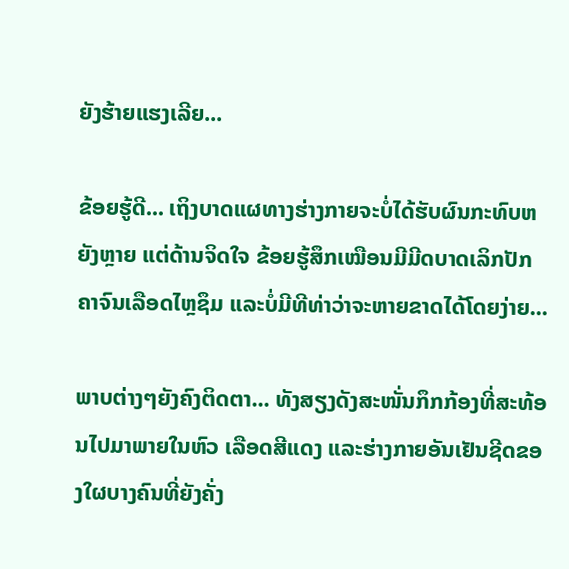ຍັງຮ້າຍແຮງເລີຍ...

ຂ້ອຍຮູ້ດີ... ເຖິງບາດແຜທາງຮ່າງກາຍຈະບໍ່ໄດ້ຮັບຜົນກະທົບຫຍັງຫຼາຍ ແຕ່ດ້ານຈິດໃຈ ຂ້ອຍຮູ້ສຶກເໝືອນມີມີດບາດເລິກປັກຄາຈົນເລືອດໄຫຼຊຶມ ແລະບໍ່ມີທີທ່າວ່າຈະຫາຍຂາດໄດ້ໂດຍງ່າຍ...

ພາບຕ່າງໆຍັງຄົງຕິດຕາ... ທັງສຽງດັງສະໜັ່ນກຶກກ້ອງທີ່ສະທ້ອນໄປມາພາຍໃນຫົວ ເລືອດສີແດງ ແລະຮ່າງກາຍອັນເຢັນຊີດຂອງໃຜບາງຄົນທີ່ຍັງຄັ່ງ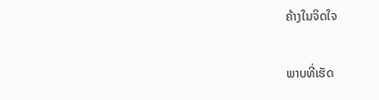ຄ້າງໃນຈິດໃຈ

ພາບທີ່ເຮັດ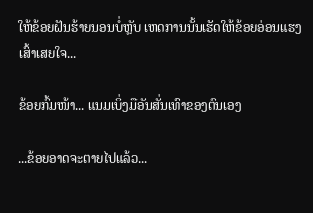ໃຫ້ຂ້ອຍຝັນຮ້າຍນອນບໍ່ຫຼັບ ເຫດການນັ້ນເຮັດໃຫ້ຂ້ອຍອ່ອນແຮງເສົ້າເສຍໃຈ...

ຂ້ອຍກົ້ມໜ້າ... ແນມເບິ່ງມືອັນສັ່ນເທົາຂອງຕົນເອງ

...ຂ້ອຍອາດຈະຕາຍໄປແລ້ວ...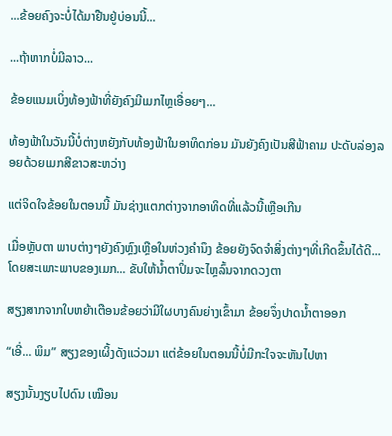...ຂ້ອຍຄົງຈະບໍ່ໄດ້ມາຢືນຢູ່ບ່ອນນີ້...

...ຖ້າຫາກບໍ່ມີລາວ...

ຂ້ອຍແນມເບິ່ງທ້ອງຟ້າທີ່ຍັງຄົງມີເມກໄຫຼເອື່ອຍໆ...

ທ້ອງຟ້າໃນວັນນີ້ບໍ່ຕ່າງຫຍັງກັບທ້ອງຟ້າໃນອາທິດກ່ອນ ມັນຍັງຄົງເປັນສີຟ້າຄາມ ປະດັບລ່ອງລອຍດ້ວຍເມກສີຂາວສະຫວ່າງ

ແຕ່ຈິດໃຈຂ້ອຍໃນຕອນນີ້ ມັນຊ່າງແຕກຕ່າງຈາກອາທິດທີ່ແລ້ວນີ້ເຫຼືອເກີນ

ເມື່ອຫຼັບຕາ ພາບຕ່າງໆຍັງຄົງຫຼົງເຫຼືອໃນຫ່ວງຄຳນຶງ ຂ້ອຍຍັງຈົດຈຳສິ່ງຕ່າງໆທີ່ເກີດຂຶ້ນໄດ້ດີ... ໂດຍສະເພາະພາບຂອງເມກ... ຂັບໃຫ້ນ້ຳຕາປິ່ມຈະໄຫຼລົ້ນຈາກດວງຕາ

ສຽງສາກຈາກໃບຫຍ້າເຕືອນຂ້ອຍວ່າມີໃຜບາງຄົນຍ່າງເຂົ້າມາ ຂ້ອຍຈຶ່ງປາດນ້ຳຕາອອກ

“ເອີ່... ພິມ” ສຽງຂອງເຜິ້ງດັງແວ່ວມາ ແຕ່ຂ້ອຍໃນຕອນນີ້ບໍ່ມີກະໃຈຈະຫັນໄປຫາ

ສຽງນັ້ນງຽບໄປດົນ ເໝືອນ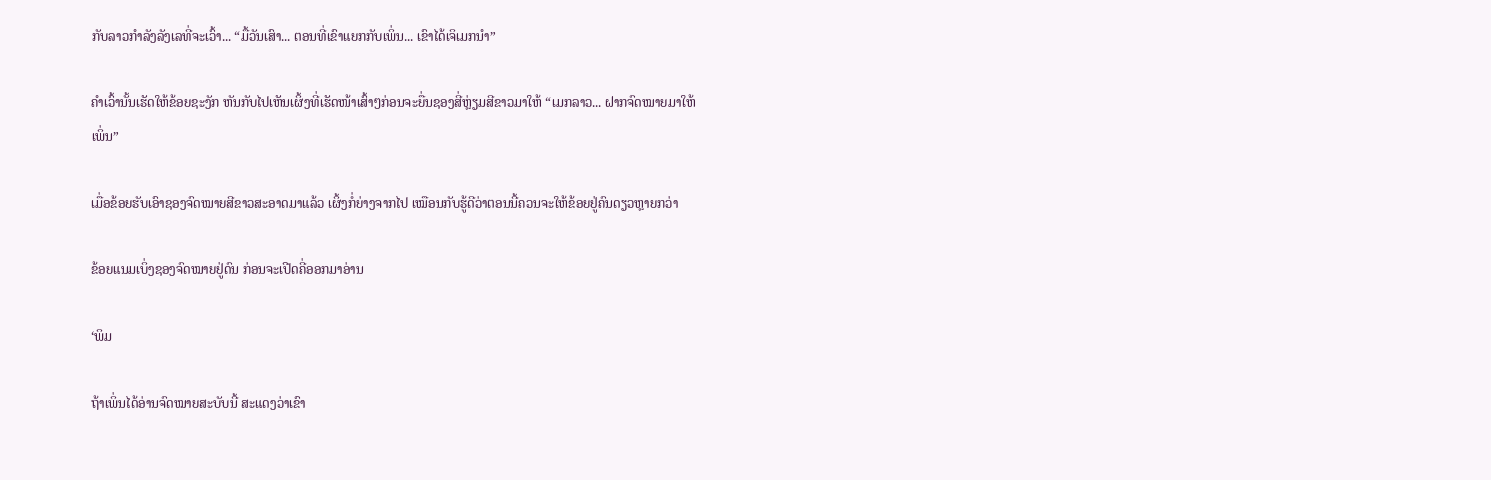ກັບລາວກຳລັງລັງເລທີ່ຈະເວົ້າ... “ມື້ວັນເສົາ... ຕອນທີ່ເຂົາແຍກກັບເພິ່ນ... ເຂົາໄດ້ເຈິເມກນຳ”

ຄຳເວົ້ານັ້ນເຮັດໃຫ້ຂ້ອຍຊະງັກ ຫັນກັບໄປເຫັນເຜິ້ງທີ່ເຮັດໜ້າເສົ້າໆກ່ອນຈະຍື່ນຊອງສີ່ຫຼ່ຽມສີຂາວມາໃຫ້ “ເມກລາວ... ຝາກຈົດໝາຍມາໃຫ້ເພິ່ນ”

ເມື່ອຂ້ອຍຮັບເອົາຊອງຈົດໝາຍສີຂາວສະອາດມາແລ້ວ ເຜິ້ງກໍ່ຍ່າງຈາກໄປ ເໝືອນກັບຮູ້ດີວ່າຕອນນີ້ຄວນຈະໃຫ້ຂ້ອຍຢູ່ຄົນດຽວຫຼາຍກວ່າ

ຂ້ອຍແນມເບິ່ງຊອງຈົດໝາຍຢູ່ດົນ ກ່ອນຈະເປີດຄີ່ອອກມາອ່ານ

‘ພິມ

ຖ້າເພິ່ນໄດ້ອ່ານຈົດໝາຍສະບັບນີ້ ສະແດງວ່າເຂົາ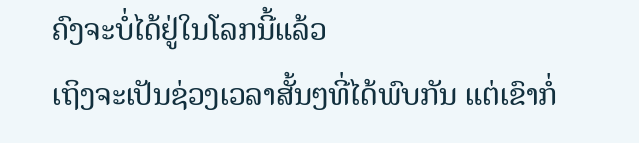ຄົງຈະບໍ່ໄດ້ຢູ່ໃນໂລກນີ້ແລ້ວ
ເຖິງຈະເປັນຊ່ວງເວລາສັ້ນໆທີ່ໄດ້ພົບກັນ ແຕ່ເຂົາກໍ່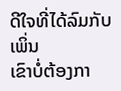ດີໃຈທີ່ໄດ້ລົມກັບເພິ່ນ
ເຂົາບໍ່ຕ້ອງກາ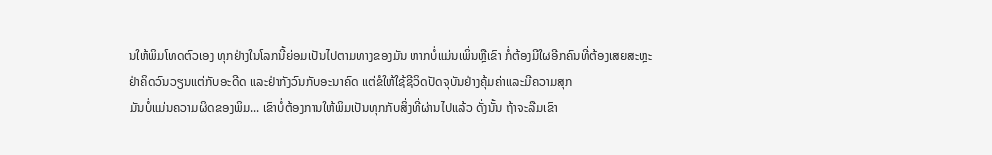ນໃຫ້ພິມໂທດຕົວເອງ ທຸກຢ່າງໃນໂລກນີ້ຍ່ອມເປັນໄປຕາມທາງຂອງມັນ ຫາກບໍ່ແມ່ນເພິ່ນຫຼືເຂົາ ກໍ່ຕ້ອງມີໃຜອີກຄົນທີ່ຕ້ອງເສຍສະຫຼະ
ຢ່າຄິດວົນວຽນແຕ່ກັບອະດີດ ແລະຢ່າກັງວົນກັບອະນາຄົດ ແຕ່ຂໍໃຫ້ໃຊ້ຊີວິດປັດຈຸບັນຢ່າງຄຸ້ມຄ່າແລະມີຄວາມສຸກ
ມັນບໍ່ແມ່ນຄວາມຜິດຂອງພິມ... ເຂົາບໍ່ຕ້ອງການໃຫ້ພິມເປັນທຸກກັບສິ່ງທີ່ຜ່ານໄປແລ້ວ ດັ່ງນັ້ນ ຖ້າຈະລືມເຂົາ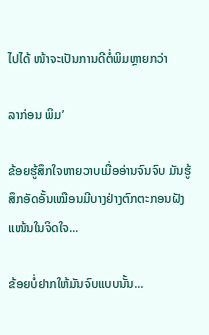ໄປໄດ້ ໜ້າຈະເປັນການດີຕໍ່ພິມຫຼາຍກວ່າ

ລາກ່ອນ ພິມ’

ຂ້ອຍຮູ້ສຶກໃຈຫາຍວາບເມື່ອອ່ານຈົນຈົບ ມັນຮູ້ສຶກອັດອັ້ນເໝືອນມີບາງຢ່າງຕົກຕະກອນຝັງແໜ້ນໃນຈິດໃຈ...

ຂ້ອຍບໍ່ຢາກໃຫ້ມັນຈົບແບບນັ້ນ...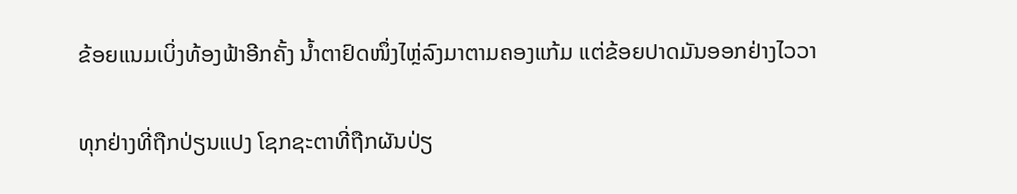ຂ້ອຍແນມເບິ່ງທ້ອງຟ້າອີກຄັ້ງ ນ້ຳຕາຢົດໜຶ່ງໄຫຼ່ລົງມາຕາມຄອງແກ້ມ ແຕ່ຂ້ອຍປາດມັນອອກຢ່າງໄວວາ

ທຸກຢ່າງທີ່ຖືກປ່ຽນແປງ ໂຊກຊະຕາທີ່ຖືກຜັນປ່ຽ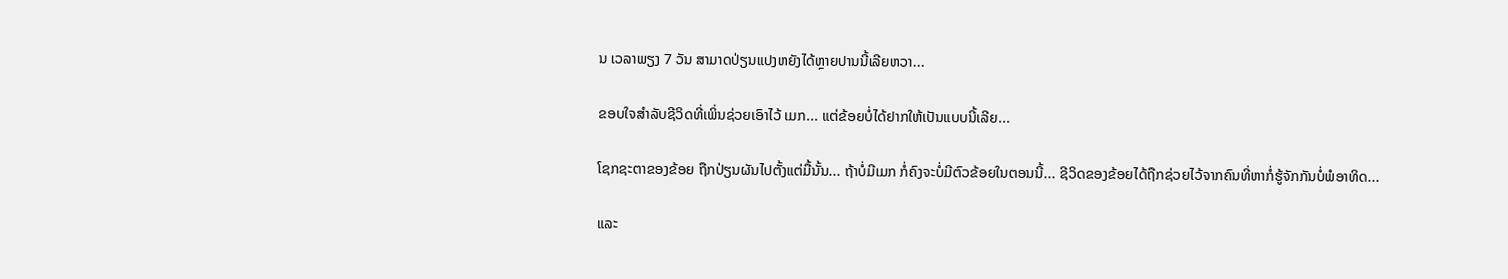ນ ເວລາພຽງ 7 ວັນ ສາມາດປ່ຽນແປງຫຍັງໄດ້ຫຼາຍປານນີ້ເລີຍຫວາ...

ຂອບໃຈສຳລັບຊີວິດທີ່ເພິ່ນຊ່ວຍເອົາໄວ້ ເມກ... ແຕ່ຂ້ອຍບໍ່ໄດ້ຢາກໃຫ້ເປັນແບບນີ້ເລີຍ...

ໂຊກຊະຕາຂອງຂ້ອຍ ຖືກປ່ຽນຜັນໄປຕັ້ງແຕ່ມື້ນັ້ນ... ຖ້າບໍ່ມີເມກ ກໍ່ຄົງຈະບໍ່ມີຕົວຂ້ອຍໃນຕອນນີ້... ຊີວິດຂອງຂ້ອຍໄດ້ຖືກຊ່ວຍໄວ້ຈາກຄົນທີ່ຫາກໍ່ຮູ້ຈັກກັນບໍ່ພໍອາທິດ...

ແລະ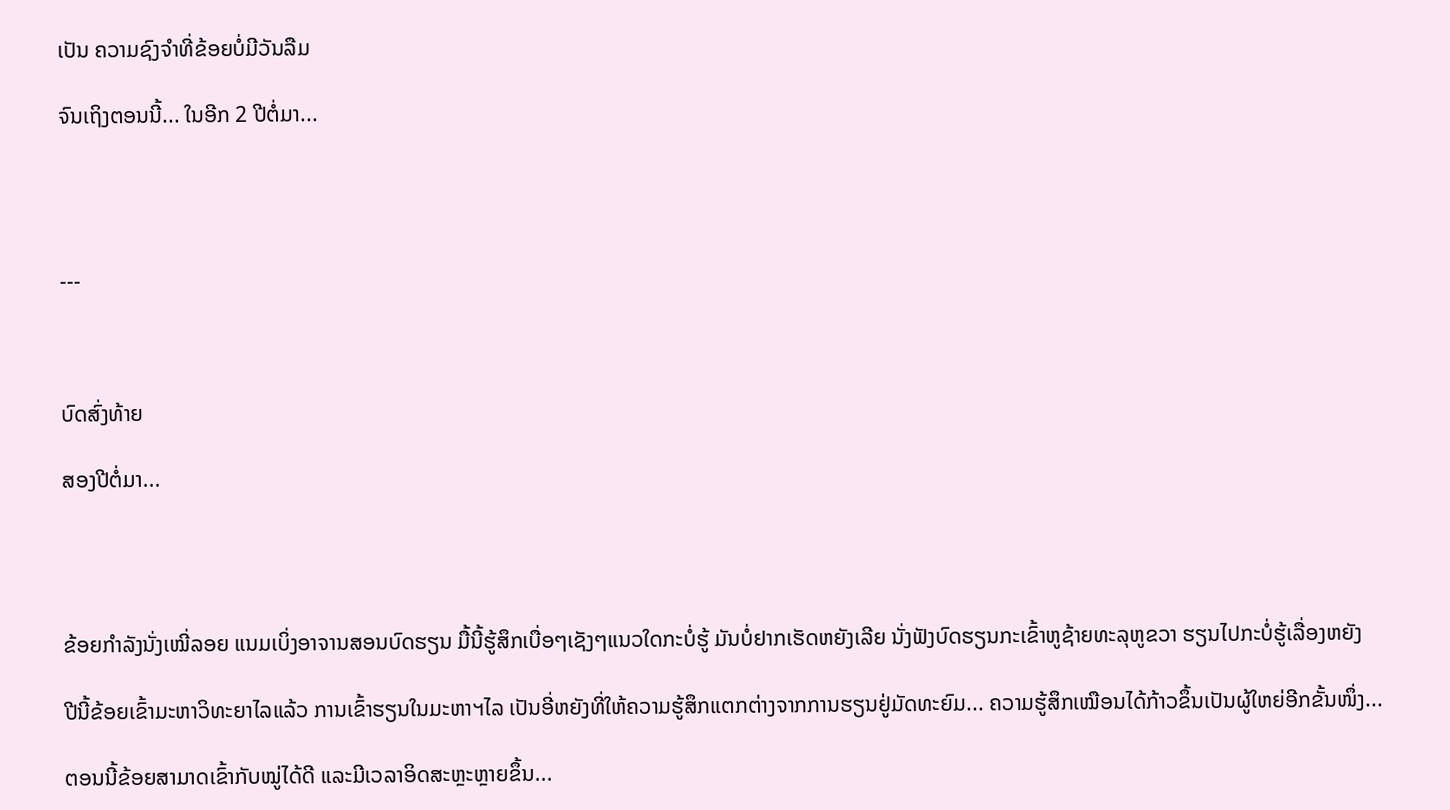ເປັນ ຄວາມຊົງຈຳທີ່ຂ້ອຍບໍ່ມີວັນລືມ

ຈົນເຖິງຕອນນີ້... ໃນອີກ 2 ປີຕໍ່ມາ...




---



ບົດສົ່ງທ້າຍ

ສອງປີຕໍ່ມາ...




ຂ້ອຍກຳລັງນັ່ງເໝີ່ລອຍ ແນມເບິ່ງອາຈານສອນບົດຮຽນ ມື້ນີ້ຮູ້ສຶກເບື່ອໆເຊັງໆແນວໃດກະບໍ່ຮູ້ ມັນບໍ່ຢາກເຮັດຫຍັງເລີຍ ນັ່ງຟັງບົດຮຽນກະເຂົ້າຫູຊ້າຍທະລຸຫູຂວາ ຮຽນໄປກະບໍ່ຮູ້ເລື່ອງຫຍັງ

ປີນີ້ຂ້ອຍເຂົ້າມະຫາວິທະຍາໄລແລ້ວ ການເຂົ້າຮຽນໃນມະຫາຯໄລ ເປັນອີ່ຫຍັງທີ່ໃຫ້ຄວາມຮູ້ສຶກແຕກຕ່າງຈາກການຮຽນຢູ່ມັດທະຍົມ... ຄວາມຮູ້ສຶກເໝືອນໄດ້ກ້າວຂຶ້ນເປັນຜູ້ໃຫຍ່ອີກຂັ້ນໜຶ່ງ...

ຕອນນີ້ຂ້ອຍສາມາດເຂົ້າກັບໝູ່ໄດ້ດີ ແລະມີເວລາອິດສະຫຼະຫຼາຍຂຶ້ນ...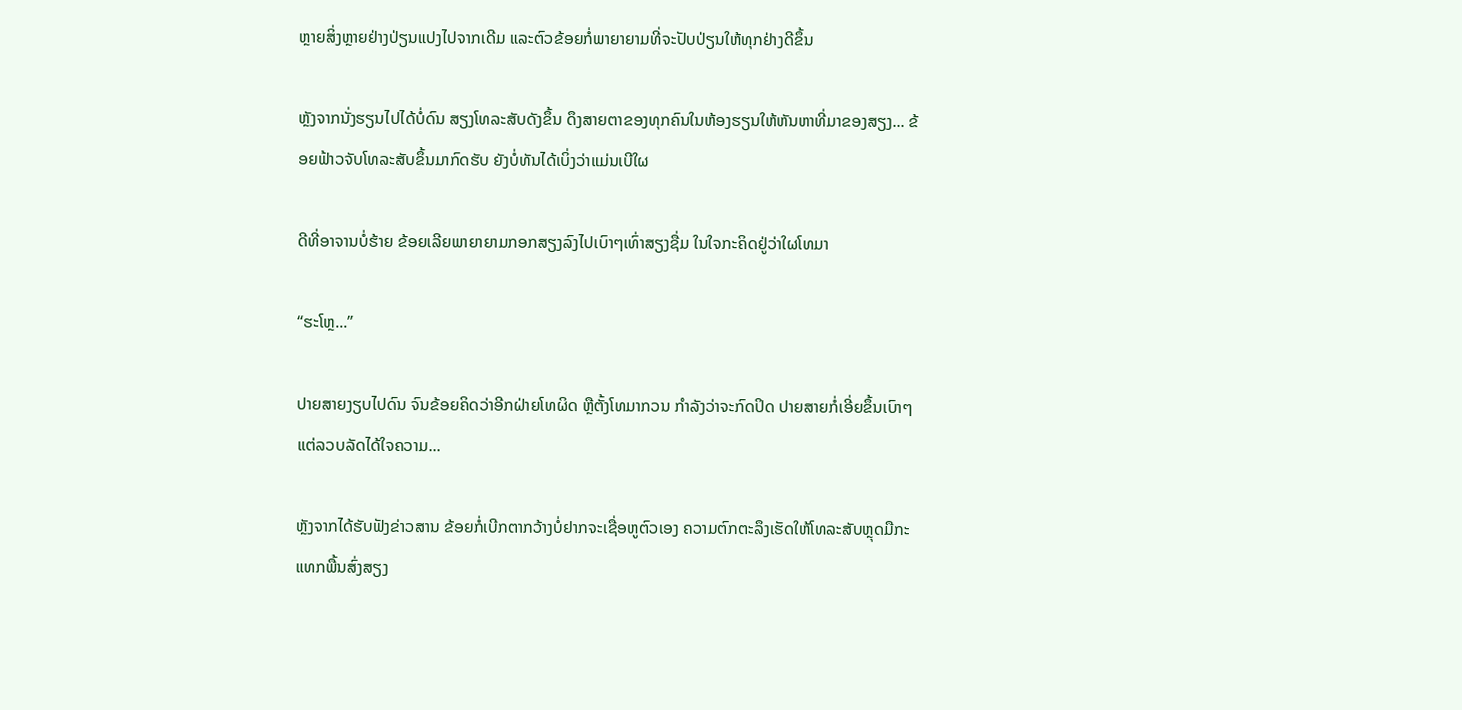ຫຼາຍສິ່ງຫຼາຍຢ່າງປ່ຽນແປງໄປຈາກເດີມ ແລະຕົວຂ້ອຍກໍ່ພາຍາຍາມທີ່ຈະປັບປ່ຽນໃຫ້ທຸກຢ່າງດີຂຶ້ນ

ຫຼັງຈາກນັ່ງຮຽນໄປໄດ້ບໍ່ດົນ ສຽງໂທລະສັບດັງຂຶ້ນ ດຶງສາຍຕາຂອງທຸກຄົນໃນຫ້ອງຮຽນໃຫ້ຫັນຫາທີ່ມາຂອງສຽງ... ຂ້ອຍຟ້າວຈັບໂທລະສັບຂຶ້ນມາກົດຮັບ ຍັງບໍ່ທັນໄດ້ເບິ່ງວ່າແມ່ນເບີໃຜ

ດີທີ່ອາຈານບໍ່ຮ້າຍ ຂ້ອຍເລີຍພາຍາຍາມກອກສຽງລົງໄປເບົາໆເທົ່າສຽງຊື່ມ ໃນໃຈກະຄິດຢູ່ວ່າໃຜໂທມາ

“ຮະໂຫຼ...”

ປາຍສາຍງຽບໄປດົນ ຈົນຂ້ອຍຄິດວ່າອີກຝ່າຍໂທຜິດ ຫຼືຕັ້ງໂທມາກວນ ກຳລັງວ່າຈະກົດປິດ ປາຍສາຍກໍ່ເອີ່ຍຂຶ້ນເບົາໆ ແຕ່ລວບລັດໄດ້ໃຈຄວາມ...

ຫຼັງຈາກໄດ້ຮັບຟັງຂ່າວສານ ຂ້ອຍກໍ່ເບີກຕາກວ້າງບໍ່ຢາກຈະເຊື່ອຫູຕົວເອງ ຄວາມຕົກຕະລຶງເຮັດໃຫ້ໂທລະສັບຫຼຸດມືກະແທກພື້ນສົ່ງສຽງ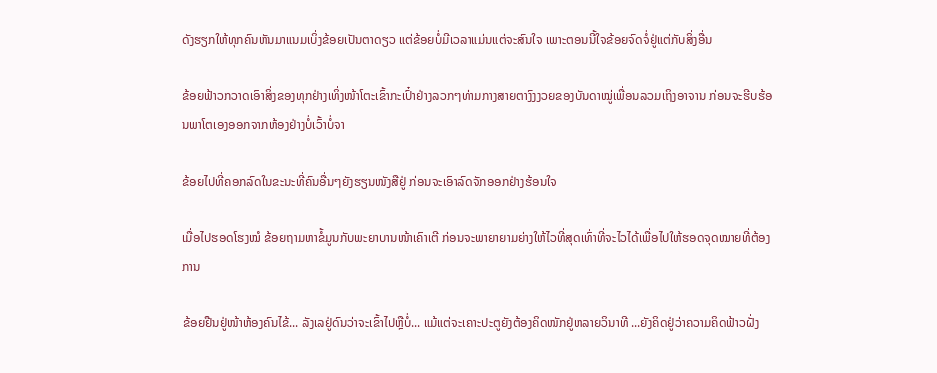ດັງຮຽກໃຫ້ທຸກຄົນຫັນມາແນມເບິ່ງຂ້ອຍເປັນຕາດຽວ ແຕ່ຂ້ອຍບໍ່ມີເວລາແມ່ນແຕ່ຈະສົນໃຈ ເພາະຕອນນີ້ໃຈຂ້ອຍຈົດຈໍ່ຢູ່ແຕ່ກັບສິ່ງອື່ນ

ຂ້ອຍຟ້າວກວາດເອົາສິ່ງຂອງທຸກຢ່າງເທິ່ງໜ້າໂຕະເຂົ້າກະເປົ໋າຢ່າງລວກໆທ່າມກາງສາຍຕາງົງງວຍຂອງບັນດາໝູ່ເພື່ອນລວມເຖິງອາຈານ ກ່ອນຈະຮີບຮ້ອນພາໂຕເອງອອກຈາກຫ້ອງຢ່າງບໍ່ເວົ້າບໍ່ຈາ

ຂ້ອຍໄປທີ່ຄອກລົດໃນຂະນະທີ່ຄົນອື່ນໆຍັງຮຽນໜັງສືຢູ່ ກ່ອນຈະເອົາລົດຈັກອອກຢ່າງຮ້ອນໃຈ

ເມື່ອໄປຮອດໂຮງໝໍ ຂ້ອຍຖາມຫາຂໍ້ມູນກັບພະຍາບານໜ້າເຄົາເຕີ ກ່ອນຈະພາຍາຍາມຍ່າງໃຫ້ໄວທີ່ສຸດເທົ່າທີ່ຈະໄວໄດ້ເພື່ອໄປໃຫ້ຮອດຈຸດໝາຍທີ່ຕ້ອງການ

ຂ້ອຍຢືນຢູ່ໜ້າຫ້ອງຄົນໄຂ້... ລັງເລຢູ່ດົນວ່າຈະເຂົ້າໄປຫຼືບໍ່... ແມ້ແຕ່ຈະເຄາະປະຕູຍັງຕ້ອງຄິດໜັກຢູ່ຫລາຍວິນາທີ ...ຍັງຄິດຢູ່ວ່າຄວາມຄິດຟ້າວຝັ່ງ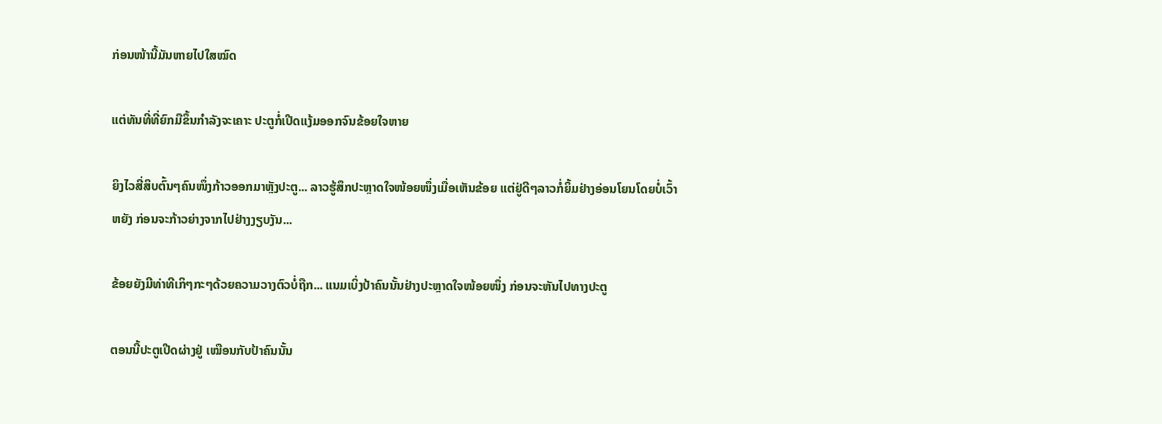ກ່ອນໜ້ານີ້ມັນຫາຍໄປໃສໝົດ

ແຕ່ທັນທີ່ທີ່ຍົກມືຂຶ້ນກຳລັງຈະເຄາະ ປະຕູກໍ່ເປີດແງ້ມອອກຈົນຂ້ອຍໃຈຫາຍ

ຍິງໄວສີ່ສິບຕົ້ນໆຄົນໜຶ່ງກ້າວອອກມາຫຼັງປະຕູ... ລາວຮູ້ສຶກປະຫຼາດໃຈໜ້ອຍໜຶ່ງເມື່ອເຫັນຂ້ອຍ ແຕ່ຢູ່ດີໆລາວກໍ່ຍິ້ມຢ່າງອ່ອນໂຍນໂດຍບໍ່ເວົ້າຫຍັງ ກ່ອນຈະກ້າວຍ່າງຈາກໄປຢ່າງງຽບງັນ...

ຂ້ອຍຍັງມີທ່າທີເກິໆກະໆດ້ວຍຄວາມວາງຕົວບໍ່ຖືກ... ແນມເບິ່ງປ້າຄົນນັ້ນຢ່າງປະຫຼາດໃຈໜ້ອຍໜຶ່ງ ກ່ອນຈະຫັນໄປທາງປະຕູ

ຕອນນີ້ປະຕູເປີດຜ່າງຢູ່ ເໝືອນກັບປ້າຄົນນັ້ນ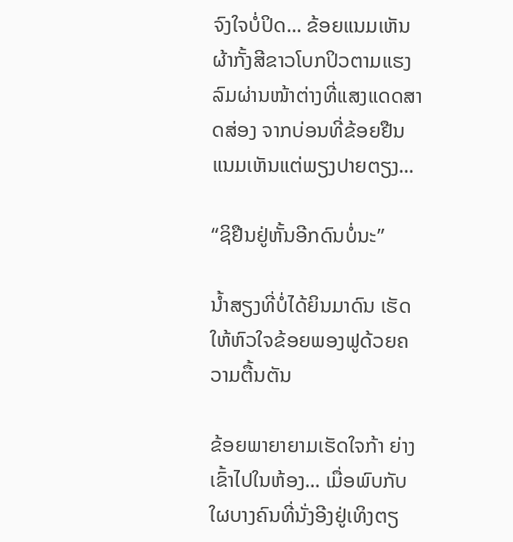ຈົງໃຈບໍ່ປິດ... ຂ້ອຍແນມເຫັນຜ້າກັ້ງສີຂາວໂບກປິວຕາມແຮງລົມຜ່ານໜ້າຕ່າງທີ່ແສງແດດສາດສ່ອງ ຈາກບ່ອນທີ່ຂ້ອຍຢືນ ແນມເຫັນແຕ່ພຽງປາຍຕຽງ...

“ຊິຢືນຢູ່ຫັ້ນອີກດົນບໍ່ນະ”

ນ້ຳສຽງທີ່ບໍ່ໄດ້ຍິນມາດົນ ເຮັດໃຫ້ຫົວໃຈຂ້ອຍພອງຟູດ້ວຍຄວາມຕື້ນຕັນ

ຂ້ອຍພາຍາຍາມເຮັດໃຈກ້າ ຍ່າງເຂົ້າໄປໃນຫ້ອງ... ເມື່ອພົບກັບໃຜບາງຄົນທີ່ນັ່ງອີງຢູ່ເທິງຕຽ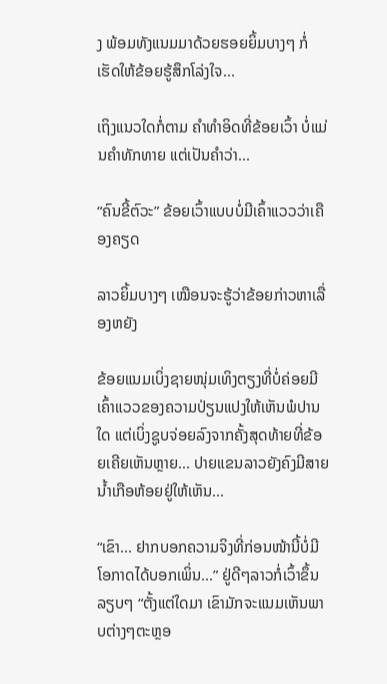ງ ພ້ອມທັງແນມມາດ້ວຍຮອຍຍິ້ມບາງໆ ກໍ່ເຮັດໃຫ້ຂ້ອຍຮູ້ສຶກໂລ່ງໃຈ...

ເຖິງແນວໃດກໍ່ຕາມ ຄຳທຳອິດທີ່ຂ້ອຍເວົ້າ ບໍ່ແມ່ນຄຳທັກທາຍ ແຕ່ເປັນຄຳວ່າ...

“ຄົນຂີ້ຕົວະ” ຂ້ອຍເວົ້າແບບບໍ່ມີເຄົ້າແວວວ່າເຄືອງຄຽດ

ລາວຍິ້ມບາງໆ ເໝືອນຈະຮູ້ວ່າຂ້ອຍກ່າວຫາເລື່ອງຫຍັງ

ຂ້ອຍແນມເບິ່ງຊາຍໜຸ່ມເທິງຕຽງທີ່ບໍ່ຄ່ອຍມີເຄົ້າແວວຂອງຄວາມປ່ຽນແປງໃຫ້ເຫັນພໍປານໃດ ແຕ່ເບິ່ງຊູບຈ່ອຍລົງຈາກຄັ້ງສຸດທ້າຍທີ່ຂ້ອຍເຄີຍເຫັນຫຼາຍ... ປາຍແຂນລາວຍັງຄົງມີສາຍນ້ຳເກືອຫ້ອຍຢູ່ໃຫ້ເຫັນ...

“ເຂົາ... ຢາກບອກຄວາມຈິງທີ່ກ່ອນໜ້ານີ້ບໍ່ມີໂອກາດໄດ້ບອກເພິ່ນ...” ຢູ່ດີໆລາວກໍ່ເວົ້າຂຶ້ນລຽບໆ “ຕັ້ງແຕ່ໃດມາ ເຂົາມັກຈະແນມເຫັນພາບຕ່າງໆຕະຫຼອ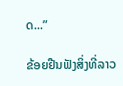ດ...”

ຂ້ອຍຢືນຟັງສິ່ງທີ່ລາວ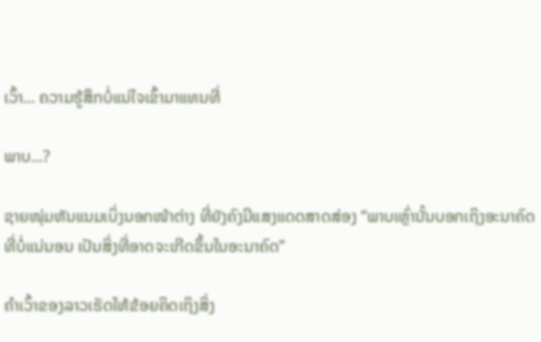ເວົ້າ... ຄວາມຮູ້ສຶກບໍ່ແນ່ໃຈເຂົ້າມາແທນທີ່

ພາບ...?

ຊາຍໜຸ່ມຫັນແນມເບິ່ງນອກໜ້າຕ່າງ ທີ່ຍັງຄົງມີແສງແດດສາດສ່ອງ “ພາບເຫຼົ່ານັ້ນບອກເຖິງອະນາຄົດທີ່ບໍ່ແນ່ນອນ ເປັນສິ່ງທີ່ອາດຈະເກີດຂຶ້ນໃນອະນາຄົດ”

ຄຳເວົ້າຂອງລາວເຮັດໃຫ້ຂ້ອຍຄິດເຖິງສິ່ງ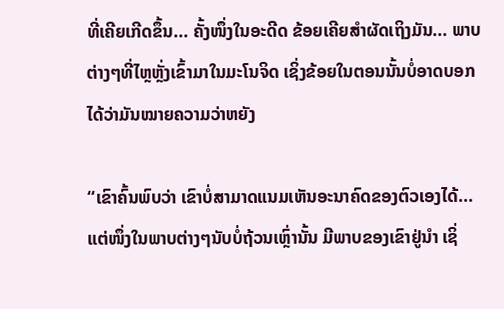ທີ່ເຄີຍເກີດຂຶ້ນ... ຄັ້ງໜຶ່ງໃນອະດີດ ຂ້ອຍເຄີຍສຳຜັດເຖິງມັນ... ພາບຕ່າງໆທີ່ໄຫຼຫຼັ່ງເຂົ້າມາໃນມະໂນຈິດ ເຊິ່ງຂ້ອຍໃນຕອນນັ້ນບໍ່ອາດບອກໄດ້ວ່າມັນໝາຍຄວາມວ່າຫຍັງ

“ເຂົາຄົ້ນພົບວ່າ ເຂົາບໍ່ສາມາດແນມເຫັນອະນາຄົດຂອງຕົວເອງໄດ້... ແຕ່ໜຶ່ງໃນພາບຕ່າງໆນັບບໍ່ຖ້ວນເຫຼົ່ານັ້ນ ມີພາບຂອງເຂົາຢູ່ນຳ ເຊິ່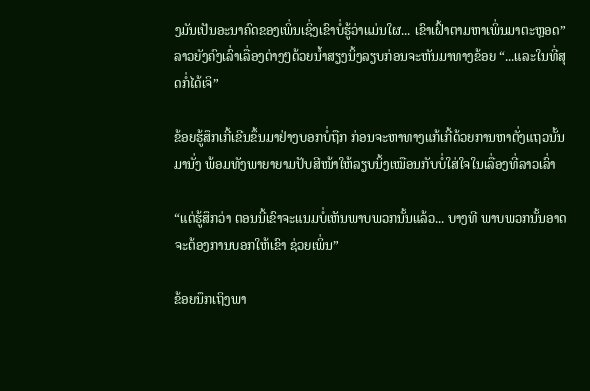ງມັນເປັນອະນາຄົດຂອງເພິ່ນເຊິ່ງເຂົາບໍ່ຮູ້ວ່າແມ່ນໃຜ... ເຂົາເຝົ້າຕາມຫາເພິ່ນມາຕະຫຼອດ” ລາວຍັງຄົງເລົ່າເລື່ອງຕ່າງໆດ້ວຍນ້ຳສຽງນິ້ງລຽບກ່ອນຈະຫັນມາທາງຂ້ອຍ “...ແລະໃນທີ່ສຸດກໍ່ໄດ້ເຈິ”

ຂ້ອຍຮູ້ສຶກເກີ້ເຂີນຂຶ້ນມາຢ່າງບອກບໍ່ຖືກ ກ່ອນຈະຫາທາງແກ້ເກີ້ດ້ວຍການຫາຕັ່ງແຖວນັ້ນມານັ່ງ ພ້ອມທັງພາຍາຍາມປັບສີໜ້າໃຫ້ລຽບນິ້ງເໝືອນກັບບໍ່ໃສ່ໃຈໃນເລື່ອງທີ່ລາວເລົ່າ

“ແຕ່ຮູ້ສຶກວ່າ ຕອນນີ້ເຂົາຈະແນມບໍ່ເຫັນພາບພວກນັ້ນແລ້ວ... ບາງທີ ພາບພວກນັ້ນອາດຈະຕ້ອງການບອກໃຫ້ເຂົາ ຊ່ວຍເພິ່ນ”

ຂ້ອຍນຶກເຖິງພາ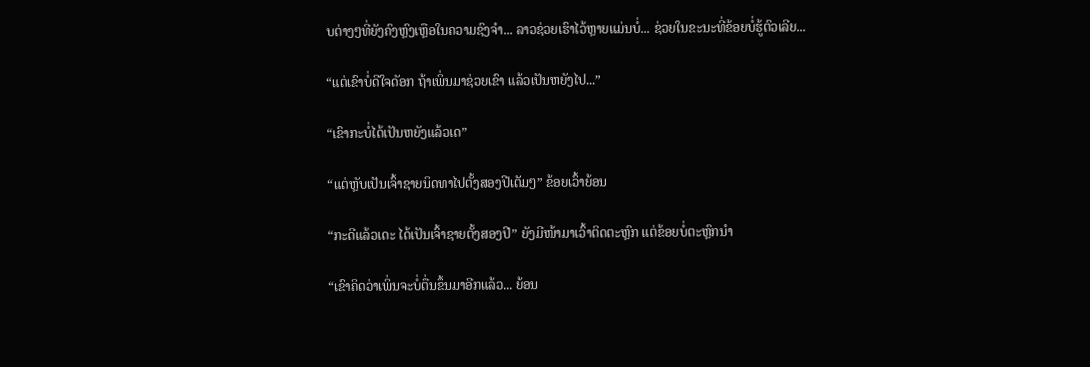ບຕ່າງໆທີ່ຍັງຄົງຫຼົງເຫຼືອໃນຄວາມຊົງຈຳ... ລາວຊ່ວຍເຮົາໄວ້ຫຼາຍແມ່ນບໍ່... ຊ່ວຍໃນຂະນະທີ່ຂ້ອຍບໍ່ຮູ້ຕົວເລີຍ...

“ແຕ່ເຂົາບໍ່ດີໃຈດັອກ ຖ້າເພິ່ນມາຊ່ວຍເຂົາ ແລ້ວເປັນຫຍັງໄປ...”

“ເຂົາກະບໍ່ໄດ້ເປັນຫຍັງແລ້ວເດ”

“ແຕ່ຫຼັບເປັນເຈົ້າຊາຍນິດທາໄປຕັ້ງສອງປີເຕັມໆ” ຂ້ອຍເວົ້າຍ້ອນ

“ກະດີແລ້ວເດະ ໄດ້ເປັນເຈົ້າຊາຍຕັ້ງສອງປີ” ຍັງມີໜ້າມາເວົ້າຕິດຕະຫຼົກ ແຕ່ຂ້ອຍບໍ່ຕະຫຼົກນໍາ

“ເຂົາຄິດວ່າເພິ່ນຈະບໍ່ຕື່ນຂຶ້ນມາອີກແລ້ວ... ຍ້ອນ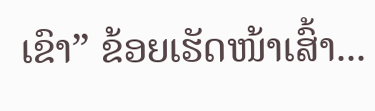ເຂົາ” ຂ້ອຍເຮັດໜ້າເສົ້າ...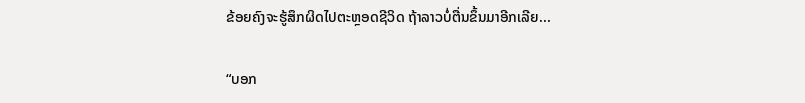ຂ້ອຍຄົງຈະຮູ້ສຶກຜິດໄປຕະຫຼອດຊີວິດ ຖ້າລາວບໍ່ຕື່ນຂຶ້ນມາອີກເລີຍ...

“ບອກ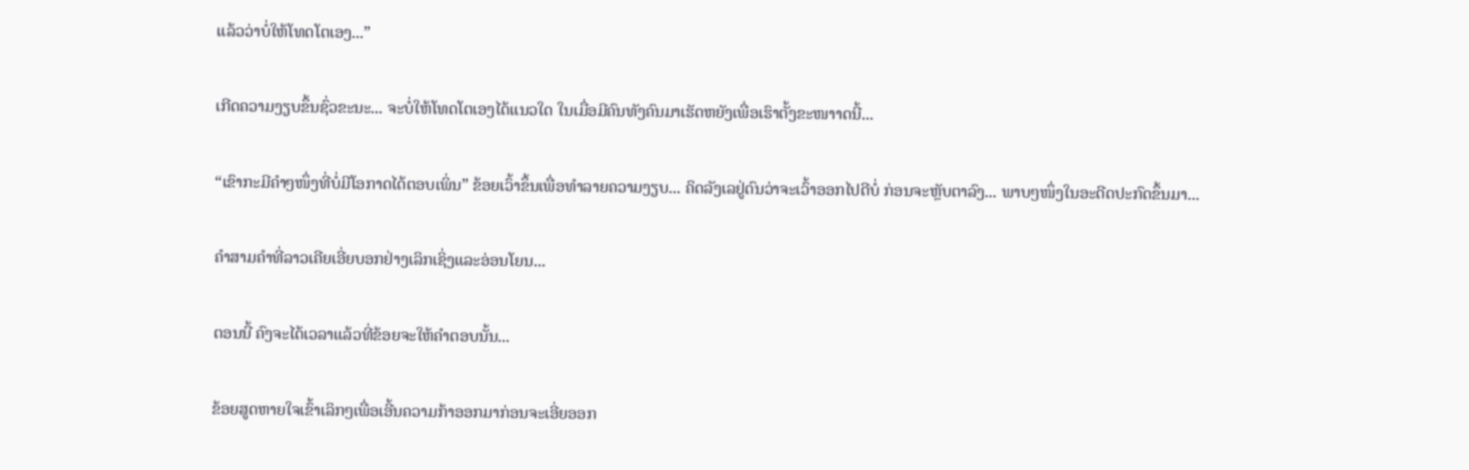ແລ້ວວ່າບໍ່ໃຫ້ໂທດໂຕເອງ...”

ເກີດຄວາມງຽບຂຶ້ນຊົ່ວຂະນະ... ຈະບໍ່ໃຫ້ໂທດໂຕເອງໄດ້ແນວໃດ ໃນເມື່ອມີຄົນທັງຄົນມາເຮັດຫຍັງເພື່ອເຮົາຕັ້ງຂະໜາາດນີ້...

“ເຂົາກະມີຄຳໆໜຶ່ງທີ່ບໍ່ມີໂອກາດໄດ້ຕອບເພິ່ນ” ຂ້ອຍເວົ້າຂຶ້ນເພື່ອທໍາລາຍຄວາມງຽບ... ຄິດລັງເລຢູ່ດົນວ່າຈະເວົ້າອອກໄປດີບໍ່ ກ່ອນຈະຫຼັບຕາລົງ... ພາບໆໜຶ່ງໃນອະດີດປະກົດຂຶ້ນມາ...

ຄຳສາມຄຳທີ່ລາວເຄີຍເອີ່ຍບອກຢ່າງເລິກເຊິ່ງແລະອ່ອນໂຍນ...

ຕອນນີ້ ຄົງຈະໄດ້ເວລາແລ້ວທີ່ຂ້ອຍຈະໃຫ້ຄຳຕອບນັ້ນ...

ຂ້ອຍສູດຫາຍໃຈເຂົ້າເລິກໆເພື່ອເອີ້ນຄວາມກ້າອອກມາກ່ອນຈະເອີ່ຍອອກ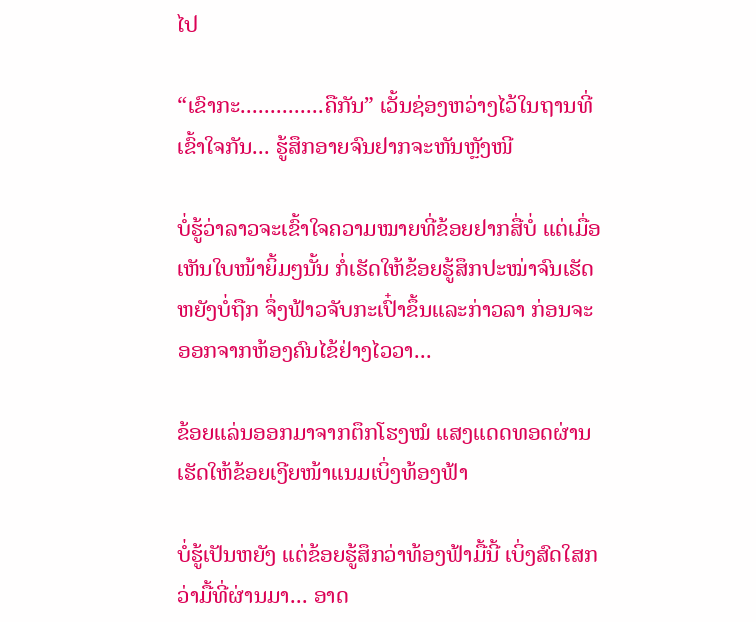ໄປ

“ເຂົາກະ..............ຄືກັນ” ເວັ້ນຊ່ອງຫວ່າງໄວ້ໃນຖານທີ່ເຂົ້າໃຈກັນ... ຮູ້ສຶກອາຍຈົນຢາກຈະຫັນຫຼັງໜີ

ບໍ່ຮູ້ວ່າລາວຈະເຂົ້າໃຈຄວາມໝາຍທີ່ຂ້ອຍຢາກສື່ບໍ່ ແຕ່ເມື່ອເຫັນໃບໜ້າຍິ້ມໆນັ້ນ ກໍ່ເຮັດໃຫ້ຂ້ອຍຮູ້ສຶກປະໝ່າຈົນເຮັດຫຍັງບໍ່ຖືກ ຈຶ່ງຟ້າວຈັບກະເປົ໋າຂຶ້ນແລະກ່າວລາ ກ່ອນຈະອອກຈາກຫ້ອງຄົນໄຂ້ຢ່າງໄວວາ...

ຂ້ອຍແລ່ນອອກມາຈາກຕຶກໂຮງໝໍ ແສງແດດທອດຜ່ານເຮັດໃຫ້ຂ້ອຍເງີຍໜ້າແນມເບິ່ງທ້ອງຟ້າ

ບໍ່ຮູ້ເປັນຫຍັງ ແຕ່ຂ້ອຍຮູ້ສຶກວ່າທ້ອງຟ້າມື້ນີ້ ເບິ່ງສົດໃສກວ່າມື້ທີ່ຜ່ານມາ... ອາດ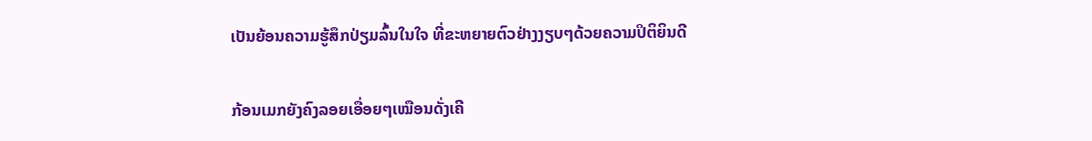ເປັນຍ້ອນຄວາມຮູ້ສຶກປ່ຽມລົ້ນໃນໃຈ ທີ່ຂະຫຍາຍຕົວຢ່າງງຽບໆດ້ວຍຄວາມປິຕິຍິນດີ

ກ້ອນເມກຍັງຄົງລອຍເອື່ອຍໆເໝືອນດັ່ງເຄີ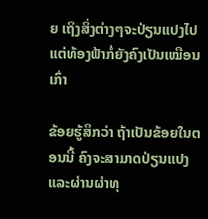ຍ ເຖິງສິ່ງຕ່າງໆຈະປ່ຽນແປງໄປ ແຕ່ທ້ອງຟ້າກໍ່ຍັງຄົງເປັນເໝືອນເກົ່າ

ຂ້ອຍຮູ້ສຶກວ່າ ຖ້າເປັນຂ້ອຍໃນຕອນນີ້ ຄົງຈະສາມາດປ່ຽນແປງ ແລະຜ່ານຜ່າທຸ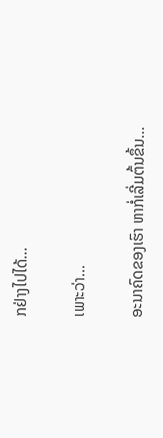ກຢ່າງໄປໄດ້...

ເພາະວ່າ...

ອະນາຄົດຂອງເຮົາ ຫາກໍ່ເລີ່ມຕົ້ນຂຶ້ນ...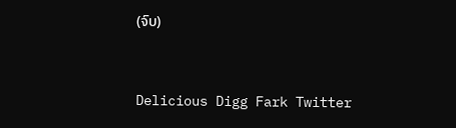(ຈົບ)



Delicious Digg Fark Twitter